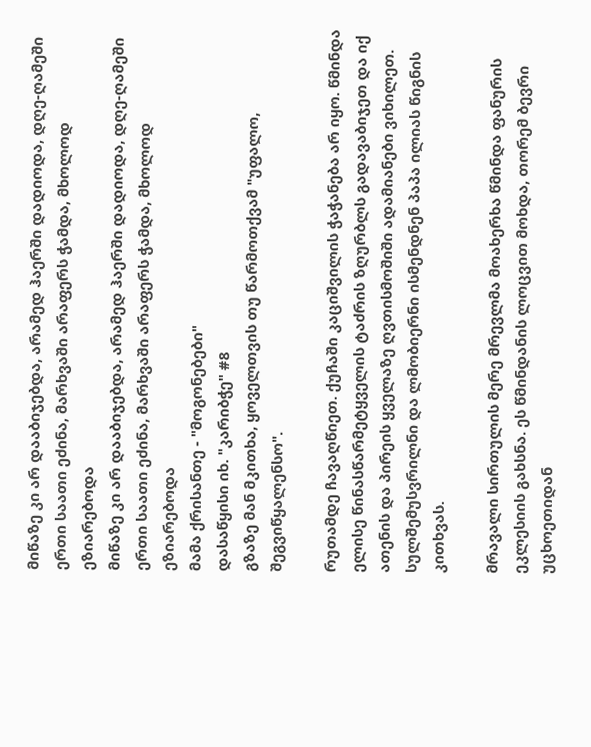მიწაზე კი არ დააბიჯებდა, არამედ ჰაერში დადიოდა, დღე-ღამეში ერთი საათი ეძინა, მარხვაში არაფერს ჭამდა, მხოლოდ ეზიარებოდა
მიწაზე კი არ დააბიჯებდა, არამედ ჰაერში დადიოდა, დღე-ღამეში ერთი საათი ეძინა, მარხვაში არაფერს ჭამდა, მხოლოდ ეზიარებოდა
მამა ქრისანთე - "მოგონებები"
დასაწყისი იხ. "კარიბჭე" #8
გზაზე მან მკითხა, ყოველთვის თუ წარმოთქვამ "უფალო, შეგვიწყალენსო".

რუთამდე ჩავაღწიეთ. ქუჩაში კაციშვილის ჭაჭანება არ იყო. წმინდა ელისე წინასწარმეტყველის ტაძრის ზღურბლს გადავაბიჯეთ და იქ ათენის და პირეის ყველაზე ღვთისმოშიში ადამიანები ვიხილეთ. სულშემუსვრილნი და ლმობიერნი ისმენდნენ პაპა ილიას წიგნის კითხვას.

მრავალი სირთულის მერე მრევლმა მოახერხა წმინდა ფანურის ეკლესიის გახსნა. ეს წმინდანის ლოცვით მოხდა, თორემ ბევრი უცხოეთიდან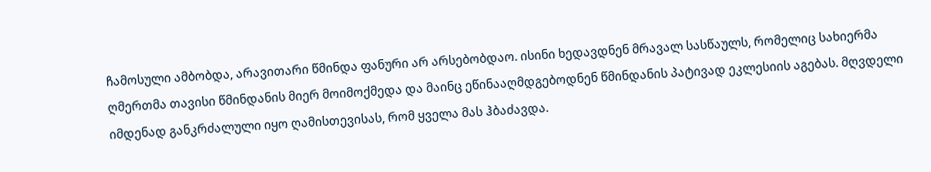ჩამოსული ამბობდა, არავითარი წმინდა ფანური არ არსებობდაო. ისინი ხედავდნენ მრავალ სასწაულს, რომელიც სახიერმა ღმერთმა თავისი წმინდანის მიერ მოიმოქმედა და მაინც ეწინააღმდგებოდნენ წმინდანის პატივად ეკლესიის აგებას. მღვდელი იმდენად განკრძალული იყო ღამისთევისას, რომ ყველა მას ჰბაძავდა.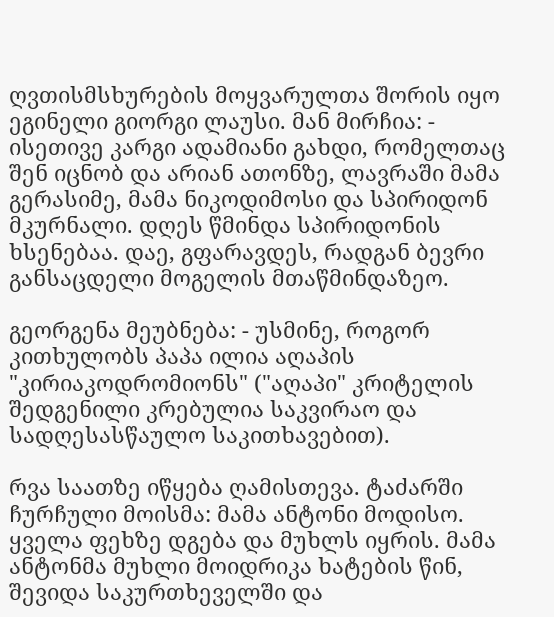ღვთისმსხურების მოყვარულთა შორის იყო ეგინელი გიორგი ლაუსი. მან მირჩია: - ისეთივე კარგი ადამიანი გახდი, რომელთაც შენ იცნობ და არიან ათონზე, ლავრაში მამა გერასიმე, მამა ნიკოდიმოსი და სპირიდონ მკურნალი. დღეს წმინდა სპირიდონის ხსენებაა. დაე, გფარავდეს, რადგან ბევრი განსაცდელი მოგელის მთაწმინდაზეო.

გეორგენა მეუბნება: - უსმინე, როგორ კითხულობს პაპა ილია აღაპის "კირიაკოდრომიონს" ("აღაპი" კრიტელის შედგენილი კრებულია საკვირაო და სადღესასწაულო საკითხავებით).

რვა საათზე იწყება ღამისთევა. ტაძარში ჩურჩული მოისმა: მამა ანტონი მოდისო. ყველა ფეხზე დგება და მუხლს იყრის. მამა ანტონმა მუხლი მოიდრიკა ხატების წინ, შევიდა საკურთხეველში და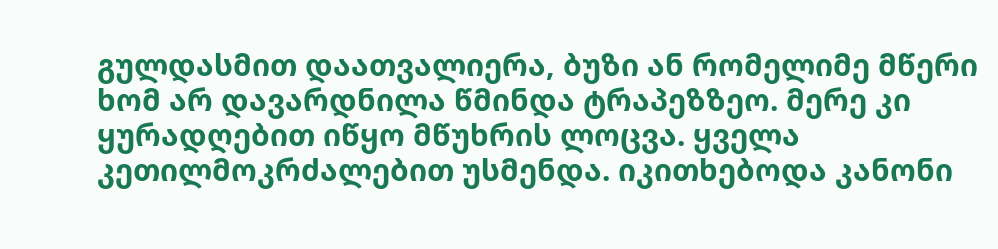გულდასმით დაათვალიერა, ბუზი ან რომელიმე მწერი ხომ არ დავარდნილა წმინდა ტრაპეზზეო. მერე კი ყურადღებით იწყო მწუხრის ლოცვა. ყველა კეთილმოკრძალებით უსმენდა. იკითხებოდა კანონი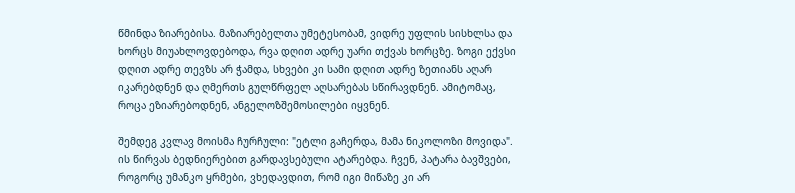წმინდა ზიარებისა. მაზიარებელთა უმეტესობამ, ვიდრე უფლის სისხლსა და ხორცს მიუახლოვდებოდა, რვა დღით ადრე უარი თქვას ხორცზე. ზოგი ექვსი დღით ადრე თევზს არ ჭამდა, სხვები კი სამი დღით ადრე ზეთიანს აღარ იკარებდნენ და ღმერთს გულწრფელ აღსარებას სწირავდნენ. ამიტომაც, როცა ეზიარებოდნენ, ანგელოზშემოსილები იყვნენ.

შემდეგ კვლავ მოისმა ჩურჩული: "ეტლი გაჩერდა, მამა ნიკოლოზი მოვიდა". ის წირვას ბედნიერებით გარდავსებული ატარებდა. ჩვენ, პატარა ბავშვები, როგორც უმანკო ყრმები, ვხედავდით, რომ იგი მიწაზე კი არ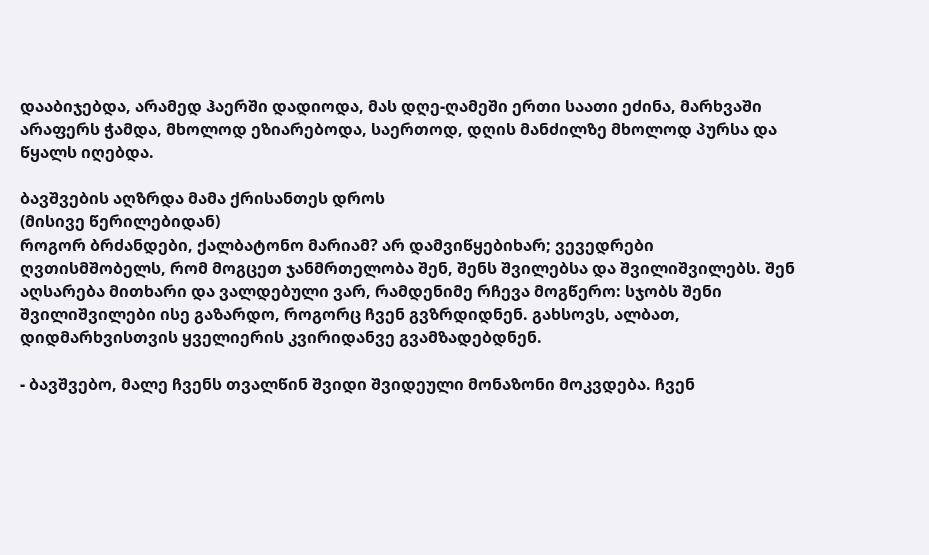დააბიჯებდა, არამედ ჰაერში დადიოდა, მას დღე-ღამეში ერთი საათი ეძინა, მარხვაში არაფერს ჭამდა, მხოლოდ ეზიარებოდა, საერთოდ, დღის მანძილზე მხოლოდ პურსა და წყალს იღებდა.

ბავშვების აღზრდა მამა ქრისანთეს დროს
(მისივე წერილებიდან)
როგორ ბრძანდები, ქალბატონო მარიამ? არ დამვიწყებიხარ; ვევედრები ღვთისმშობელს, რომ მოგცეთ ჯანმრთელობა შენ, შენს შვილებსა და შვილიშვილებს. შენ აღსარება მითხარი და ვალდებული ვარ, რამდენიმე რჩევა მოგწერო: სჯობს შენი შვილიშვილები ისე გაზარდო, როგორც ჩვენ გვზრდიდნენ. გახსოვს, ალბათ, დიდმარხვისთვის ყველიერის კვირიდანვე გვამზადებდნენ.

- ბავშვებო, მალე ჩვენს თვალწინ შვიდი შვიდეული მონაზონი მოკვდება. ჩვენ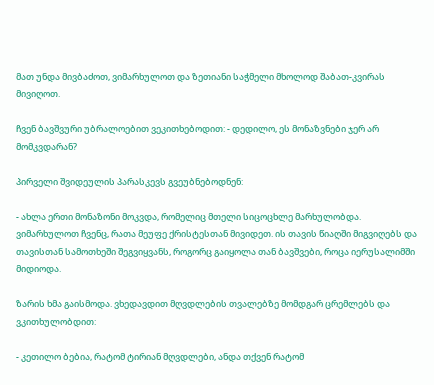მათ უნდა მივბაძოთ, ვიმარხულოთ და ზეთიანი საჭმელი მხოლოდ შაბათ-კვირას მივიღოთ.

ჩვენ ბავშვური უბრალოებით ვეკითხებოდით: - დედილო, ეს მონაზვნები ჯერ არ მომკვდარან?

პირველი შვიდეულის პარასკევს გვეუბნებოდნენ:

- ახლა ერთი მონაზონი მოკვდა, რომელიც მთელი სიცოცხლე მარხულობდა. ვიმარხულოთ ჩვენც, რათა მეუფე ქრისტესთან მივიდეთ. ის თავის წიაღში მიგვიღებს და თავისთან სამოთხეში შეგვიყვანს, როგორც გაიყოლა თან ბავშვები, როცა იერუსალიმში მიდიოდა.

ზარის ხმა გაისმოდა. ვხედავდით მღვდლების თვალებზე მომდგარ ცრემლებს და ვკითხულობდით:

- კეთილო ბებია, რატომ ტირიან მღვდლები, ანდა თქვენ რატომ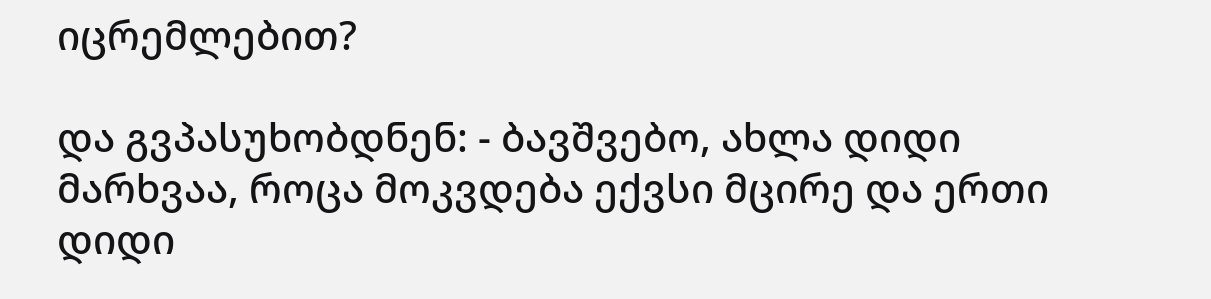იცრემლებით?

და გვპასუხობდნენ: - ბავშვებო, ახლა დიდი მარხვაა, როცა მოკვდება ექვსი მცირე და ერთი დიდი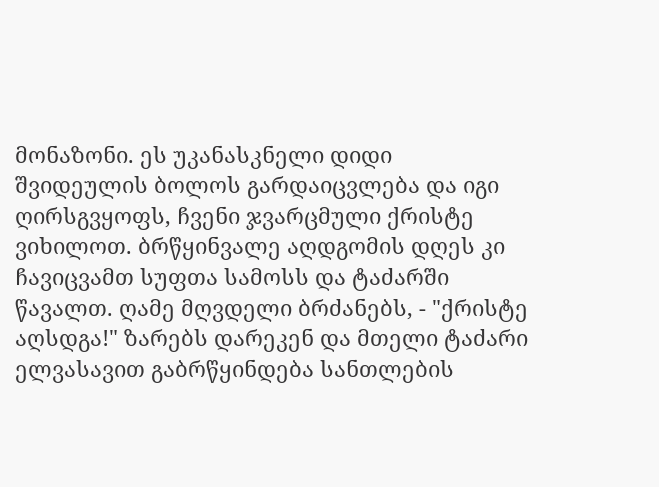მონაზონი. ეს უკანასკნელი დიდი შვიდეულის ბოლოს გარდაიცვლება და იგი ღირსგვყოფს, ჩვენი ჯვარცმული ქრისტე ვიხილოთ. ბრწყინვალე აღდგომის დღეს კი ჩავიცვამთ სუფთა სამოსს და ტაძარში წავალთ. ღამე მღვდელი ბრძანებს, - "ქრისტე აღსდგა!" ზარებს დარეკენ და მთელი ტაძარი ელვასავით გაბრწყინდება სანთლების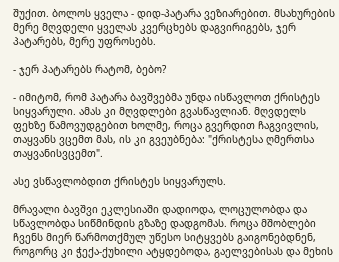შუქით. ბოლოს ყველა - დიდ-პატარა ვეზიარებით. მსახურების მერე მღვდელი ყველას კვერცხებს დაგვირიგებს, ჯერ პატარებს, მერე უფროსებს.

- ჯერ პატარებს რატომ, ბებო?

- იმიტომ, რომ პატარა ბავშვებმა უნდა ისწავლოთ ქრისტეს სიყვარული. ამას კი მღვდლები გვასწავლიან. მღვდელს ფეხზე წამოვუდგებით ხოლმე, როცა გვერდით ჩაგვივლის, თაყვანს ვცემთ მას, ის კი გვეუბნება: "ქრისტესა ღმერთსა თაყვანისვცემთ".

ასე ვსწავლობდით ქრისტეს სიყვარულს.

მრავალი ბავშვი ეკლესიაში დადიოდა, ლოცულობდა და სწავლობდა სიწმინდის გზაზე დადგომას. როცა მშობლები ჩვენს მიერ წარმოთქმულ უწესო სიტყვებს გაიგონებდნენ, როგორც კი ჭექა-ქუხილი ატყდებოდა, გაელვებისას და მეხის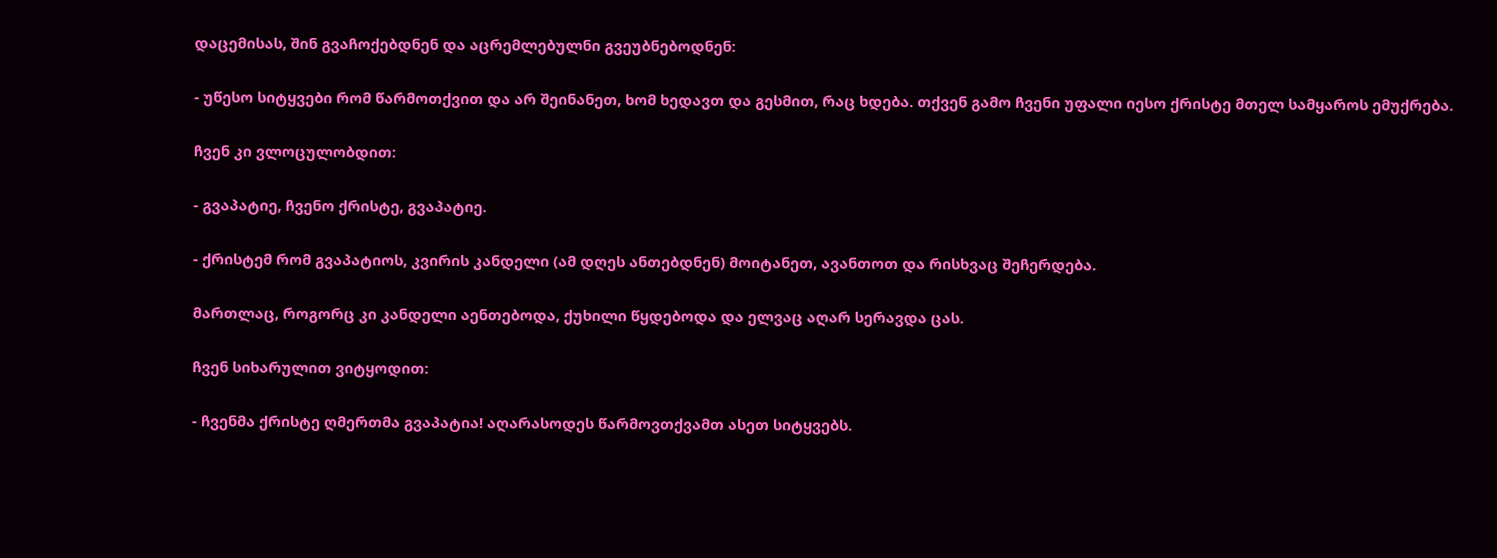დაცემისას, შინ გვაჩოქებდნენ და აცრემლებულნი გვეუბნებოდნენ:

- უწესო სიტყვები რომ წარმოთქვით და არ შეინანეთ, ხომ ხედავთ და გესმით, რაც ხდება. თქვენ გამო ჩვენი უფალი იესო ქრისტე მთელ სამყაროს ემუქრება.

ჩვენ კი ვლოცულობდით:

- გვაპატიე, ჩვენო ქრისტე, გვაპატიე.

- ქრისტემ რომ გვაპატიოს, კვირის კანდელი (ამ დღეს ანთებდნენ) მოიტანეთ, ავანთოთ და რისხვაც შეჩერდება.

მართლაც, როგორც კი კანდელი აენთებოდა, ქუხილი წყდებოდა და ელვაც აღარ სერავდა ცას.

ჩვენ სიხარულით ვიტყოდით:

- ჩვენმა ქრისტე ღმერთმა გვაპატია! აღარასოდეს წარმოვთქვამთ ასეთ სიტყვებს.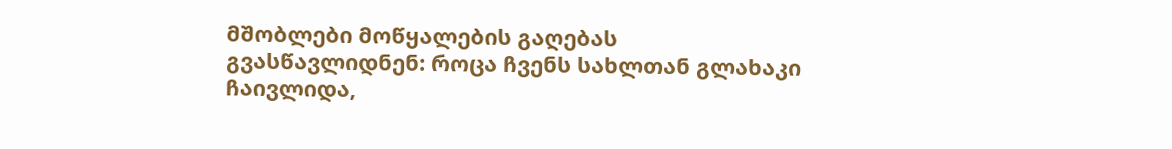მშობლები მოწყალების გაღებას გვასწავლიდნენ: როცა ჩვენს სახლთან გლახაკი ჩაივლიდა,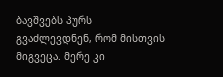ბავშვებს პურს გვაძლევდნენ, რომ მისთვის მიგვეცა. მერე კი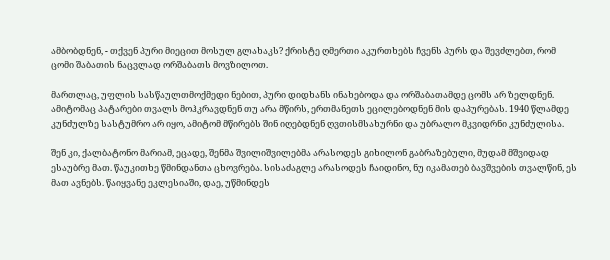ამბობდნენ, - თქვენ პური მიეცით მოსულ გლახაკს? ქრისტე ღმერთი აკურთხებს ჩვენს პურს და შევძლებთ, რომ ცომი შაბათის ნაცვლად ორშაბათს მოვზილოთ.

მართლაც, უფლის სასწაულთმოქმედი ნებით, პური დიდხანს ინახებოდა და ორშაბათამდე ცომს არ ზელდნენ. ამიტომაც პატარები თვალს მოჰკრავდნენ თუ არა მწირს, ერთმანეთს ეცილებოდნენ მის დაპურებას. 1940 წლამდე კუნძულზე სასტუმრო არ იყო, ამიტომ მწირებს შინ იღებდნენ ღვთისმსახურნი და უბრალო მკვიდრნი კუნძულისა.

შენ კი, ქალბატონო მარიამ, ეცადე, შენმა შვილიშვილებმა არასოდეს გიხილონ გაბრაზებული, მუდამ მშვიდად ესაუბრე მათ. წაუკითხე წმინდანთა ცხოვრება. სისაძაგლე არასოდეს ჩაიდინო, ნუ იკამათებ ბავშვების თვალწინ, ეს მათ ავნებს. წაიყვანე ეკლესიაში, დაე, უწმინდეს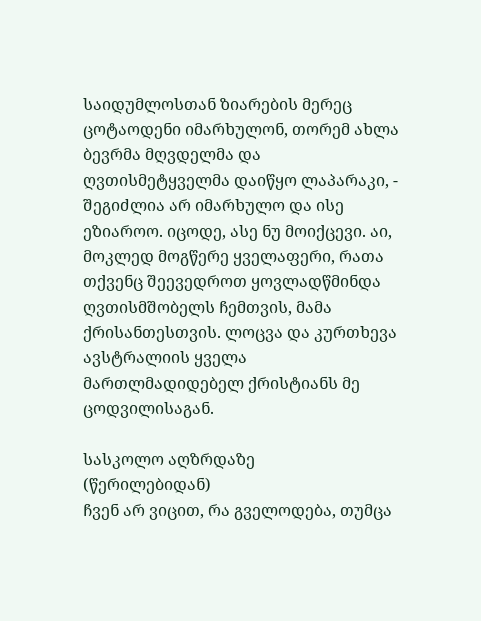საიდუმლოსთან ზიარების მერეც ცოტაოდენი იმარხულონ, თორემ ახლა ბევრმა მღვდელმა და ღვთისმეტყველმა დაიწყო ლაპარაკი, - შეგიძლია არ იმარხულო და ისე ეზიაროო. იცოდე, ასე ნუ მოიქცევი. აი, მოკლედ მოგწერე ყველაფერი, რათა თქვენც შეევედროთ ყოვლადწმინდა ღვთისმშობელს ჩემთვის, მამა ქრისანთესთვის. ლოცვა და კურთხევა ავსტრალიის ყველა მართლმადიდებელ ქრისტიანს მე ცოდვილისაგან.

სასკოლო აღზრდაზე
(წერილებიდან)
ჩვენ არ ვიცით, რა გველოდება, თუმცა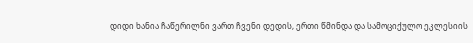დიდი ხანია ჩაწერილნი ვართ ჩვენი დედის, ერთი წმინდა და სამოციქულო ეკლესიის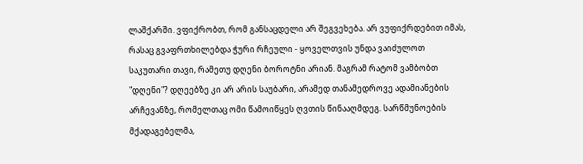ლაშქარში. ვფიქრობთ, რომ განსაცდელი არ შეგვეხება. არ ვუფიქრდებით იმას, რასაც გვაფრთხილებდა ჭური რჩეული - ყოველთვის უნდა ვაიძულოთ საკუთარი თავი, რამეთუ დღენი ბოროტნი არიან. მაგრამ რატომ ვამბობთ "დღენი"? დღეებზე კი არ არის საუბარი, არამედ თანამედროვე ადამიანების არჩევანზე, რომელთაც ომი წამოიწყეს ღვთის წინააღმდეგ. სარწმუნოების მქადაგებელმა,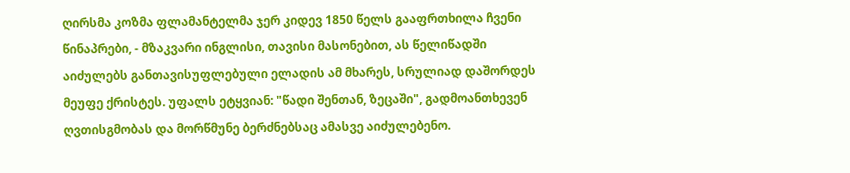ღირსმა კოზმა ფლამანტელმა ჯერ კიდევ 1850 წელს გააფრთხილა ჩვენი წინაპრები, - მზაკვარი ინგლისი, თავისი მასონებით, ას წელიწადში აიძულებს განთავისუფლებული ელადის ამ მხარეს, სრულიად დაშორდეს მეუფე ქრისტეს. უფალს ეტყვიან: "წადი შენთან, ზეცაში", გადმოანთხევენ ღვთისგმობას და მორწმუნე ბერძნებსაც ამასვე აიძულებენო.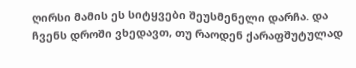ღირსი მამის ეს სიტყვები შეუსმენელი დარჩა. და ჩვენს დროში ვხედავთ, თუ რაოდენ ქარაფშუტულად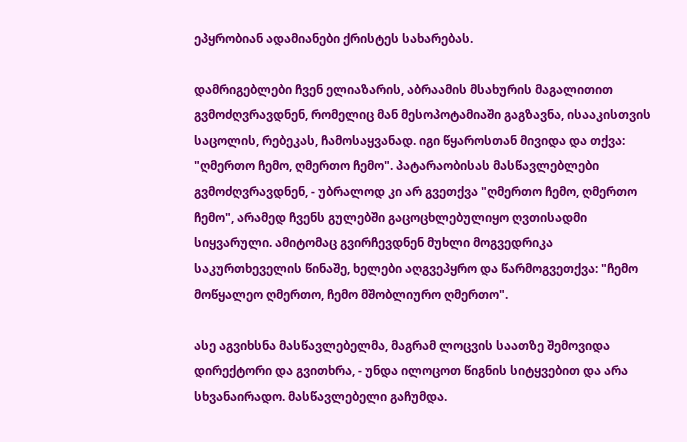ეპყრობიან ადამიანები ქრისტეს სახარებას.

დამრიგებლები ჩვენ ელიაზარის, აბრაამის მსახურის მაგალითით გვმოძღვრავდნენ, რომელიც მან მესოპოტამიაში გაგზავნა, ისააკისთვის საცოლის, რებეკას, ჩამოსაყვანად. იგი წყაროსთან მივიდა და თქვა: "ღმერთო ჩემო, ღმერთო ჩემო". პატარაობისას მასწავლებლები გვმოძღვრავდნენ, - უბრალოდ კი არ გვეთქვა "ღმერთო ჩემო, ღმერთო ჩემო", არამედ ჩვენს გულებში გაცოცხლებულიყო ღვთისადმი სიყვარული. ამიტომაც გვირჩევდნენ მუხლი მოგვედრიკა საკურთხეველის წინაშე, ხელები აღგვეპყრო და წარმოგვეთქვა: "ჩემო მოწყალეო ღმერთო, ჩემო მშობლიურო ღმერთო".

ასე აგვიხსნა მასწავლებელმა, მაგრამ ლოცვის საათზე შემოვიდა დირექტორი და გვითხრა, - უნდა ილოცოთ წიგნის სიტყვებით და არა სხვანაირადო. მასწავლებელი გაჩუმდა.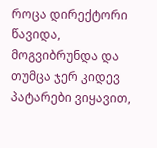როცა დირექტორი წავიდა, მოგვიბრუნდა და თუმცა ჯერ კიდევ პატარები ვიყავით,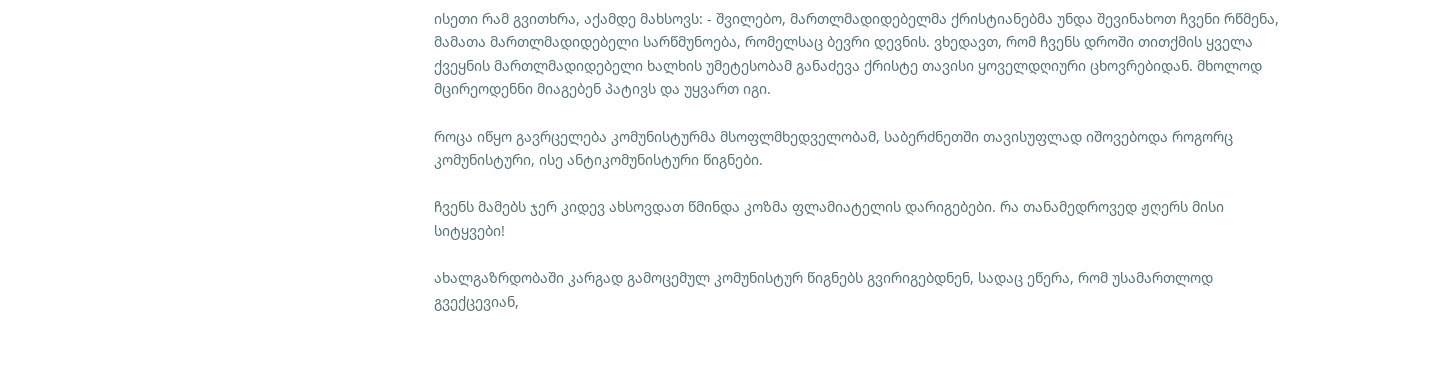ისეთი რამ გვითხრა, აქამდე მახსოვს: - შვილებო, მართლმადიდებელმა ქრისტიანებმა უნდა შევინახოთ ჩვენი რწმენა, მამათა მართლმადიდებელი სარწმუნოება, რომელსაც ბევრი დევნის. ვხედავთ, რომ ჩვენს დროში თითქმის ყველა ქვეყნის მართლმადიდებელი ხალხის უმეტესობამ განაძევა ქრისტე თავისი ყოველდღიური ცხოვრებიდან. მხოლოდ მცირეოდენნი მიაგებენ პატივს და უყვართ იგი.

როცა იწყო გავრცელება კომუნისტურმა მსოფლმხედველობამ, საბერძნეთში თავისუფლად იშოვებოდა როგორც კომუნისტური, ისე ანტიკომუნისტური წიგნები.

ჩვენს მამებს ჯერ კიდევ ახსოვდათ წმინდა კოზმა ფლამიატელის დარიგებები. რა თანამედროვედ ჟღერს მისი სიტყვები!

ახალგაზრდობაში კარგად გამოცემულ კომუნისტურ წიგნებს გვირიგებდნენ, სადაც ეწერა, რომ უსამართლოდ გვექცევიან,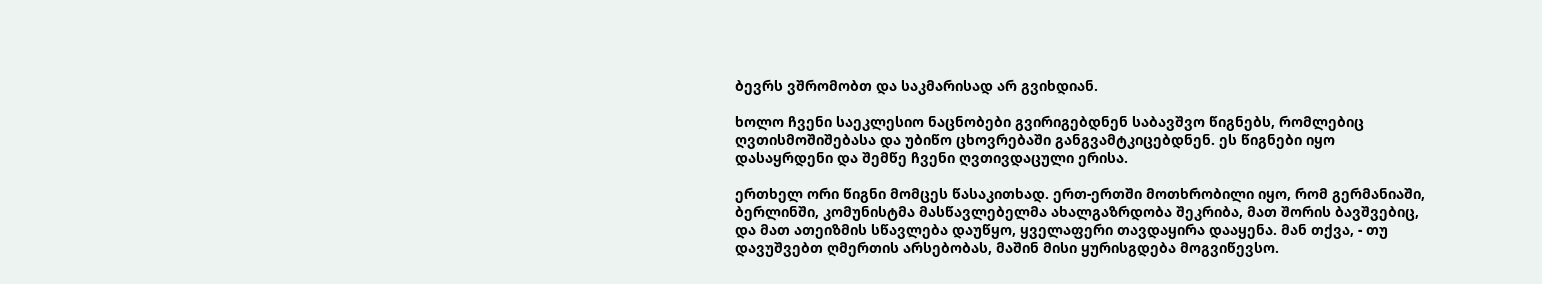ბევრს ვშრომობთ და საკმარისად არ გვიხდიან.

ხოლო ჩვენი საეკლესიო ნაცნობები გვირიგებდნენ საბავშვო წიგნებს, რომლებიც ღვთისმოშიშებასა და უბიწო ცხოვრებაში განგვამტკიცებდნენ. ეს წიგნები იყო დასაყრდენი და შემწე ჩვენი ღვთივდაცული ერისა.

ერთხელ ორი წიგნი მომცეს წასაკითხად. ერთ-ერთში მოთხრობილი იყო, რომ გერმანიაში, ბერლინში, კომუნისტმა მასწავლებელმა ახალგაზრდობა შეკრიბა, მათ შორის ბავშვებიც, და მათ ათეიზმის სწავლება დაუწყო, ყველაფერი თავდაყირა დააყენა. მან თქვა, - თუ დავუშვებთ ღმერთის არსებობას, მაშინ მისი ყურისგდება მოგვიწევსო.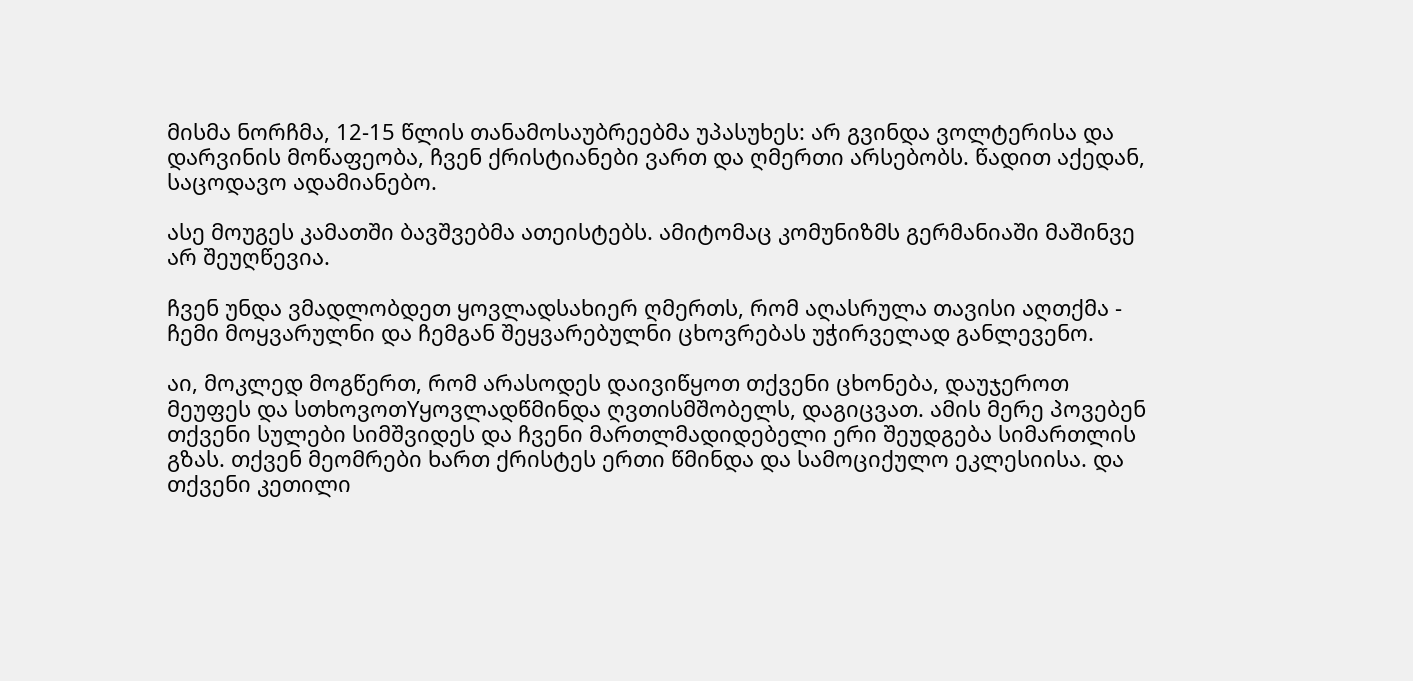მისმა ნორჩმა, 12-15 წლის თანამოსაუბრეებმა უპასუხეს: არ გვინდა ვოლტერისა და დარვინის მოწაფეობა, ჩვენ ქრისტიანები ვართ და ღმერთი არსებობს. წადით აქედან, საცოდავო ადამიანებო.

ასე მოუგეს კამათში ბავშვებმა ათეისტებს. ამიტომაც კომუნიზმს გერმანიაში მაშინვე არ შეუღწევია.

ჩვენ უნდა ვმადლობდეთ ყოვლადსახიერ ღმერთს, რომ აღასრულა თავისი აღთქმა - ჩემი მოყვარულნი და ჩემგან შეყვარებულნი ცხოვრებას უჭირველად განლევენო.

აი, მოკლედ მოგწერთ, რომ არასოდეს დაივიწყოთ თქვენი ცხონება, დაუჯეროთ მეუფეს და სთხოვოთYყოვლადწმინდა ღვთისმშობელს, დაგიცვათ. ამის მერე პოვებენ თქვენი სულები სიმშვიდეს და ჩვენი მართლმადიდებელი ერი შეუდგება სიმართლის გზას. თქვენ მეომრები ხართ ქრისტეს ერთი წმინდა და სამოციქულო ეკლესიისა. და თქვენი კეთილი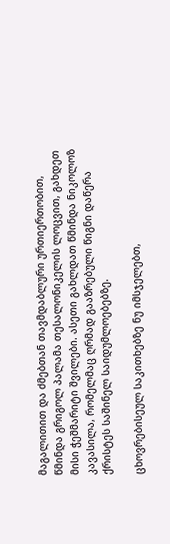მაგალითით და ძმებთან თავმდაბლური ურთიერთობით, წმინდა გრიგოლ პალამა თესალონიკელის ლოცვით, გახდეთ მისი ჭეშმარიტი შვილები. ასეთი გახლდათ წმინდა ნიკოლოზ კავასილა, რომელმაც ღრმად გააზრებული წიგნი დაწერა ქრისტეს საშინელ საიდუმლოებებზე.

ცხოვრებისეულ საკითხებზე ნუ იმსჯელებთ,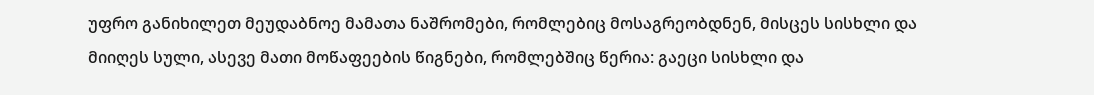უფრო განიხილეთ მეუდაბნოე მამათა ნაშრომები, რომლებიც მოსაგრეობდნენ, მისცეს სისხლი და მიიღეს სული, ასევე მათი მოწაფეების წიგნები, რომლებშიც წერია: გაეცი სისხლი და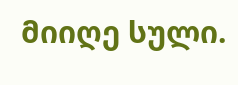მიიღე სული.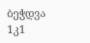ბეჭდვა
1კ1